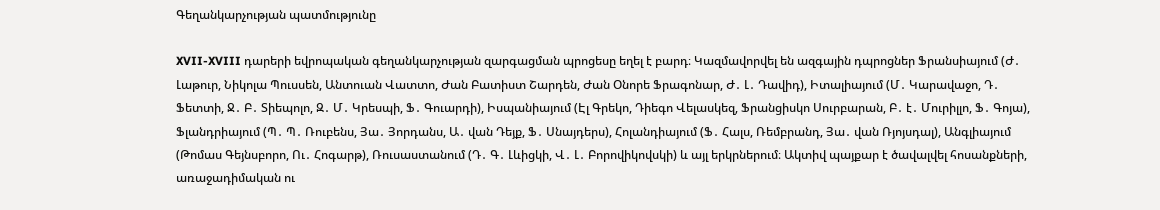Գեղանկարչության պատմությունը

XVII-XVIII դարերի եվրոպական գեղանկարչության զարգացման պրոցեսը եղել է բարդ։ Կազմավորվել են ազգային դպրոցներ Ֆրանսիայում (Ժ․ Լաթուր, Նիկոլա Պուսսեն, Անտուան Վատտո, Ժան Բատիստ Շարդեն, Ժան Օնորե Ֆրագոնար, Ժ․ Լ․ Դավիդ), Իտալիայում (Մ․ Կարավաջո, Դ․ Ֆետտի, Ջ․ Բ․ Տիեպոլո, Զ․ Մ․ Կրեսպի, Ֆ․ Գուարդի), Իսպանիայում (Էլ Գրեկո, Դիեգո Վելասկեզ, Ֆրանցիսկո Սուրբարան, Բ․ է․ Մուրիլլո, Ֆ․ Գոյա), Ֆլանդրիայում (Պ․ Պ․ Ռուբենս, Յա․ Յորդանս, Ա․ վան Դեյք, Ֆ․ Սնայդերս), Հոլանդիայում (Ֆ․ Հալս, Ռեմբրանդ, Յա․ վան Ռյոյսդալ), Անգլիայում (Թոմաս Գեյնսբորո, Ու․ Հոգարթ), Ռուսաստանում (Դ․ Գ․ Լևիցկի, Վ․ Լ․ Բորովիկովսկի) և այլ երկրներում։ Ակտիվ պայքար է ծավալվել հոսանքների, առաջադիմական ու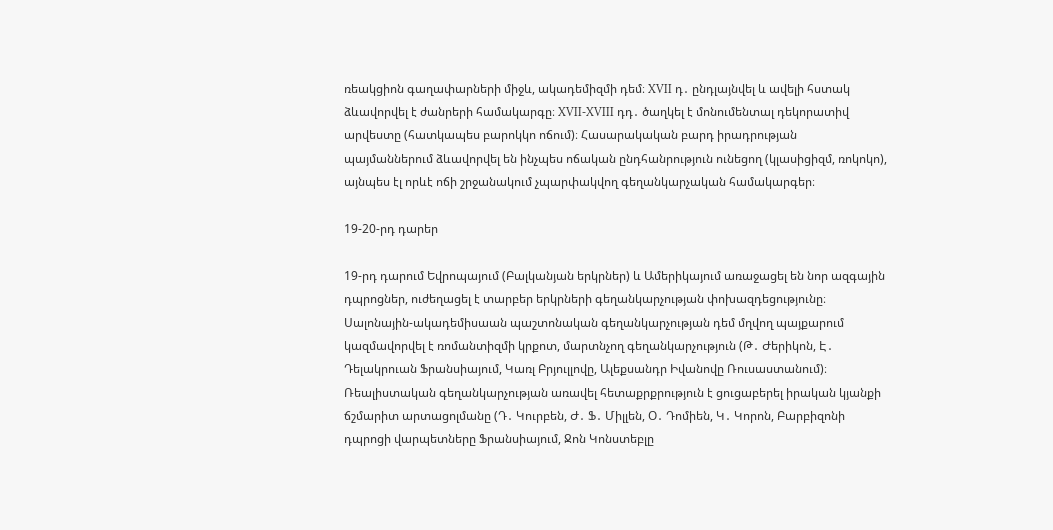ռեակցիոն գաղափարների միջև, ակադեմիզմի դեմ։ XVII դ․ ընդլայնվել և ավելի հստակ ձևավորվել է ժանրերի համակարգը։ XVII-XVIII դդ․ ծաղկել է մոնումենտալ դեկորատիվ արվեստը (հատկապես բարոկկո ոճում)։ Հասարակական բարդ իրադրության պայմաններում ձևավորվել են ինչպես ոճական ընդհանրություն ունեցող (կլասիցիզմ, ռոկոկո), այնպես էլ որևէ ոճի շրջանակում չպարփակվող գեղանկարչական համակարգեր։

19-20-րդ դարեր

19-րդ դարում Եվրոպայում (Բալկանյան երկրներ) և Ամերիկայում առաջացել են նոր ազգային դպրոցներ, ուժեղացել է տարբեր երկրների գեղանկարչության փոխազդեցությունը։ Սալոնային-ակադեմիսաան պաշտոնական գեղանկարչության դեմ մղվող պայքարում կազմավորվել է ռոմանտիզմի կրքոտ, մարտնչող գեղանկարչություն (Թ․ Ժերիկոն, Է․ Դելակրուան Ֆրանսիայում, Կառլ Բրյուլլովը, Ալեքսանդր Իվանովը Ռուսաստանում)։ Ռեալիստական գեղանկարչության առավել հետաքրքրություն է ցուցաբերել իրական կյանքի ճշմարիտ արտացոլմանը (Դ․ Կուրբեն, Ժ․ Ֆ․ Միլլեն, Օ․ Դոմիեն, Կ․ Կորոն, Բարբիզոնի դպրոցի վարպետները Ֆրանսիայում, Ջոն Կոնստեբլը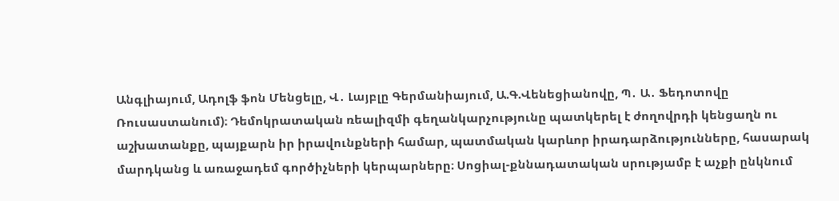Անգլիայում, Ադոլֆ ֆոն Մենցելը, Վ․ Լայբլը Գերմանիայում, Ա.Գ.Վենեցիանովը, Պ․ Ա․ Ֆեդոտովը Ռուսաստանում)։ Դեմոկրատական ռեալիզմի գեղանկարչությունը պատկերել է ժողովրդի կենցաղն ու աշխատանքը, պայքարն իր իրավունքների համար, պատմական կարևոր իրադարձությունները, հասարակ մարդկանց և առաջադեմ գործիչների կերպարները։ Սոցիալ-քննադատական սրությամբ է աչքի ընկնում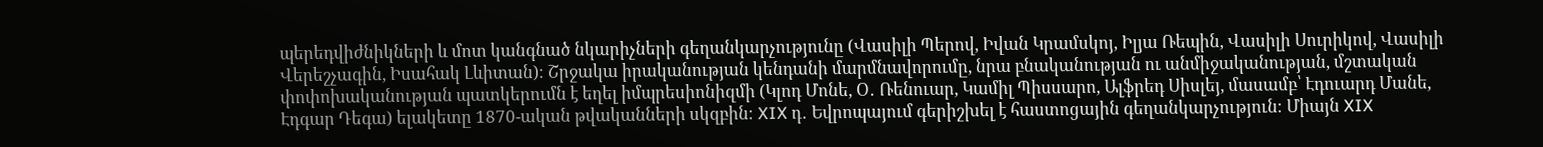պերեդվիժնիկների և մոտ կանգնած նկարիչների գեղանկարչությունը (Վասիլի Պերով, Իվան Կրամսկոյ, Իլյա Ռեպին, Վասիլի Սուրիկով, Վասիլի Վերեշչագին, Իսահակ Լևիտան)։ Շրջակա իրականության կենդանի մարմնավորումը, նրա բնականության ու անմիջականության, մշտական փոփոխականության պատկերումն է եղել իմպրեսիոնիզմի (Կլոդ Մոնե, Օ․ Ռենուար, Կամիլ Պիսսարո, Ալֆրեդ Սիսլեյ, մասամբ՝ Էդուարդ Մանե, Էդգար Դեգա) ելակետը 1870-ական թվականների սկզբին։ XIX դ․ Եվրոպայում գերիշխել է հաստոցային գեղանկարչություն։ Միայն XIX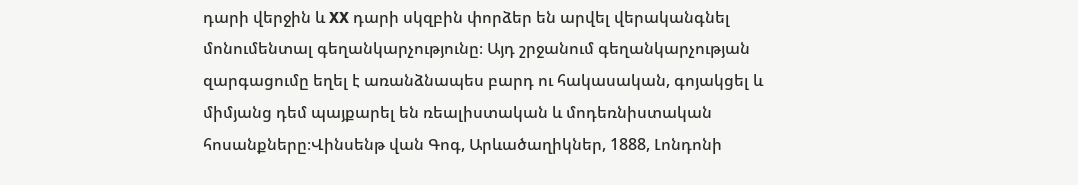դարի վերջին և XX դարի սկզբին փորձեր են արվել վերականգնել մոնումենտալ գեղանկարչությունը։ Այդ շրջանում գեղանկարչության զարգացումը եղել է առանձնապես բարդ ու հակասական, գոյակցել և միմյանց դեմ պայքարել են ռեալիստական և մոդեռնիստական հոսանքները։Վինսենթ վան Գոգ, Արևածաղիկներ, 1888, Լոնդոնի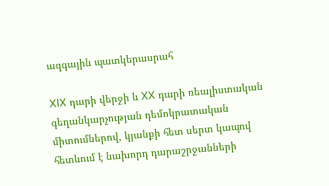ազգային պատկերասրահ

XIX դարի վերջի և XX դարի ռեալիստական գեղանկարչության դեմոկրատական միտումներով, կյանքի հետ սերտ կապով հետևում է նախորդ դարաշրջանների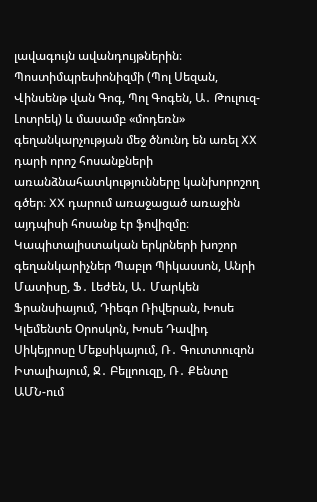լավագույն ավանդույթներին։ Պոստիմպրեսիոնիզմի (Պոլ Սեզան, Վինսենթ վան Գոգ, Պոլ Գոգեն, Ա․ Թուլուզ-Լոտրեկ) և մասամբ «մոդեռն» գեղանկարչության մեջ ծնունդ են առել XX դարի որոշ հոսանքների առանձնահատկությունները կանխորոշող գծեր։ XX դարում առաջացած առաջին այդպիսի հոսանք էր ֆովիզմը։ Կապիտալիստական երկրների խոշոր գեղանկարիչներ Պաբլո Պիկասսոն, Անրի Մատիսը, Ֆ․ Լեժեն, Ա․ Մարկեն Ֆրանսիայում, Դիեգո Ռիվերան, Խոսե Կլեմենտե Օրոսկոն, Խոսե Դավիդ Սիկեյրոսը Մեքսիկայում, Ռ․ Գուտտուզոն Իտալիայում, Ջ․ Բելլոուզը, Ռ․ Քենտը ԱՄՆ-ում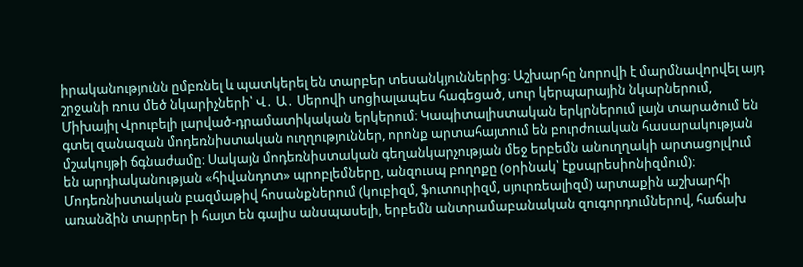իրականությունն ըմբռնել և պատկերել են տարբեր տեսանկյուններից։ Աշխարհը նորովի է մարմնավորվել այդ շրջանի ռուս մեծ նկարիչների՝ Վ․ Ա․ Սերովի սոցիալապես հագեցած, սուր կերպարային նկարներում, Միխայիլ Վրուբելի լարված-դրամատիկական երկերում։ Կապիտալիստական երկրներում լայն տարածում են գտել զանազան մոդեռնիստական ուղղություններ, որոնք արտահայտում են բուրժուական հասարակության մշակույթի ճգնաժամը։ Սակայն մոդեռնիստական գեղանկարչության մեջ երբեմն անուղղակի արտացոլվում են արդիականության «հիվանդոտ» պրոբլեմները, անզուսպ բողոքը (օրինակ՝ էքսպրեսիոնիզմում)։ Մոդեռնիստական բազմաթիվ հոսանքներում (կուբիզմ, ֆուտուրիզմ, սյուրռեալիզմ) արտաքին աշխարհի առանձին տարրեր ի հայտ են գալիս անսպասելի, երբեմն անտրամաբանական զուգորդումներով, հաճախ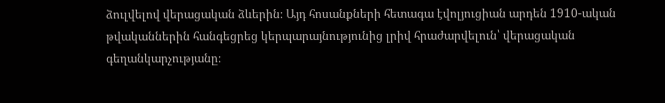ձուլվելով վերացական ձևերին։ Այդ հոսանքների հետագա էվոլյուցիան արդեն 1910-ական թվականներին հանգեցրեց կերպարայնությունից լրիվ հրաժարվելուն՝ վերացական գեղանկարչությանը։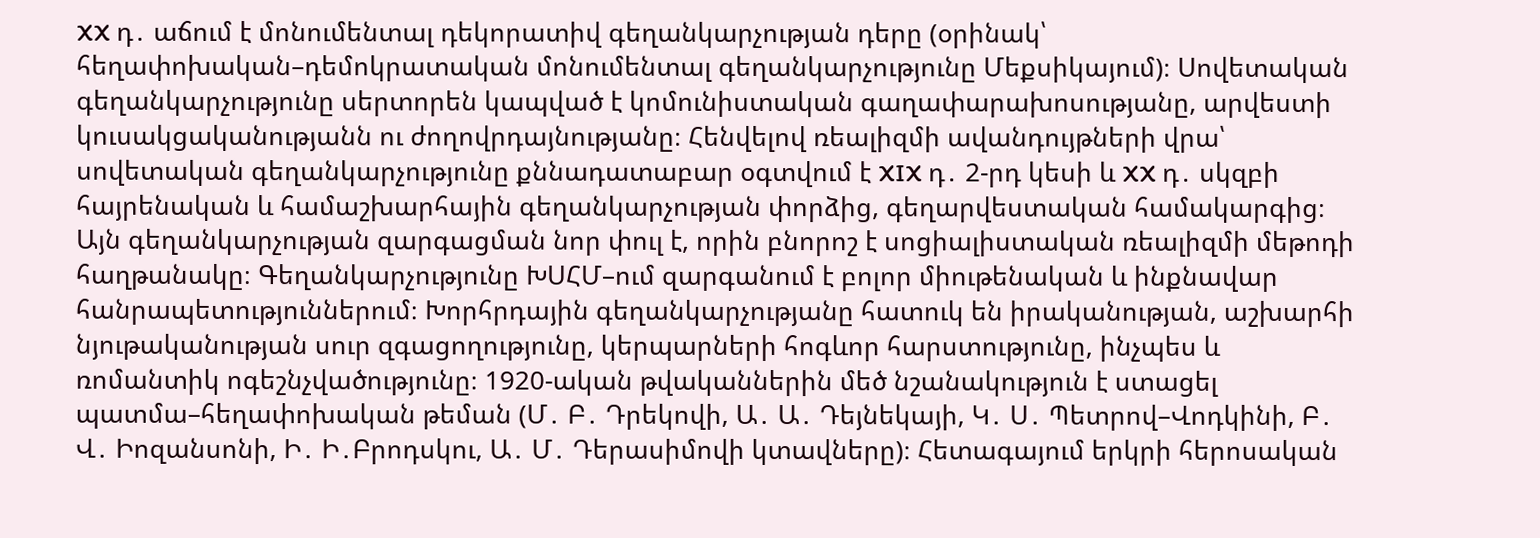XX դ․ աճում է մոնումենտալ դեկորատիվ գեղանկարչության դերը (օրինակ՝ հեղափոխական–դեմոկրատական մոնումենտալ գեղանկարչությունը Մեքսիկայում)։ Սովետական գեղանկարչությունը սերտորեն կապված է կոմունիստական գաղափարախոսությանը, արվեստի կուսակցականությանն ու ժողովրդայնությանը։ Հենվելով ռեալիզմի ավանդույթների վրա՝ սովետական գեղանկարչությունը քննադատաբար օգտվում է XIX դ․ 2-րդ կեսի և XX դ․ սկզբի հայրենական և համաշխարհային գեղանկարչության փորձից, գեղարվեստական համակարգից։ Այն գեղանկարչության զարգացման նոր փուլ է, որին բնորոշ է սոցիալիստական ռեալիզմի մեթոդի հաղթանակը։ Գեղանկարչությունը ԽՍՀՄ–ում զարգանում է բոլոր միութենական և ինքնավար հանրապետություններում։ Խորհրդային գեղանկարչությանը հատուկ են իրականության, աշխարհի նյութականության սուր զգացողությունը, կերպարների հոգևոր հարստությունը, ինչպես և ռոմանտիկ ոգեշնչվածությունը։ 1920-ական թվականներին մեծ նշանակություն է ստացել պատմա–հեղափոխական թեման (Մ․ Բ․ Դրեկովի, Ա․ Ա․ Դեյնեկայի, Կ․ Ս․ Պետրով–Վոդկինի, Բ․ Վ․ Իոզանսոնի, Ի․ Ի․Բրոդսկու, Ա․ Մ․ Դերասիմովի կտավները)։ Հետագայում երկրի հերոսական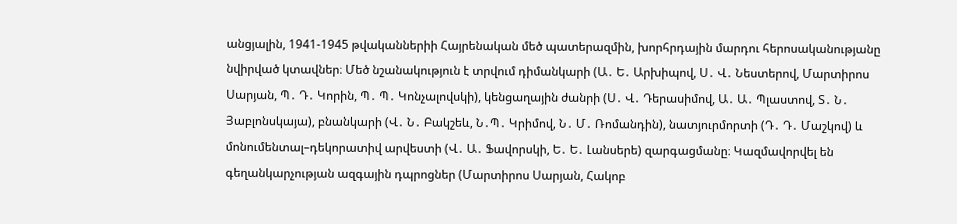անցյալին, 1941-1945 թվականներիի Հայրենական մեծ պատերազմին, խորհրդային մարդու հերոսականությանը նվիրված կտավներ։ Մեծ նշանակություն է տրվում դիմանկարի (Ա․ Ե․ Արխիպով, Ս․ Վ․ Նեստերով, Մարտիրոս Սարյան, Պ․ Դ․ Կորին, Պ․ Պ․ Կոնչալովսկի), կենցաղային ժանրի (Ս․ Վ․ Դերասիմով, Ա․ Ա․ Պլաստով, Տ․ Ն․ Յաբլոնսկայա), բնանկարի (Վ․ Ն․ Բակշեև, Ն․Պ․ Կրիմով, Ն․ Մ․ Ռոմանդին), նատյուրմորտի (Դ․ Դ․ Մաշկով) և մոնումենտալ–դեկորատիվ արվեստի (Վ․ Ա․ Ֆավորսկի, Ե․ Ե․ Լանսերե) զարգացմանը։ Կազմավորվել են գեղանկարչության ազգային դպրոցներ (Մարտիրոս Սարյան, Հակոբ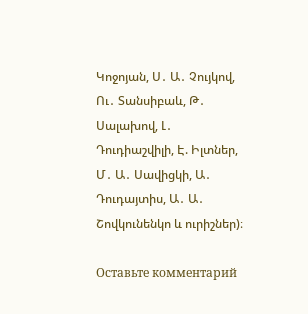Կոջոյան, Ս․ Ա․ Չույկով, Ու․ Տանսիբաև, Թ․ Սալախով, Լ․ Դուդիաշվիլի, Է. Իլտներ, Մ․ Ա․ Սավիցկի, Ա․ Դուդայտիս, Ա․ Ա․ Շովկունենկո և ուրիշներ)։

Оставьте комментарий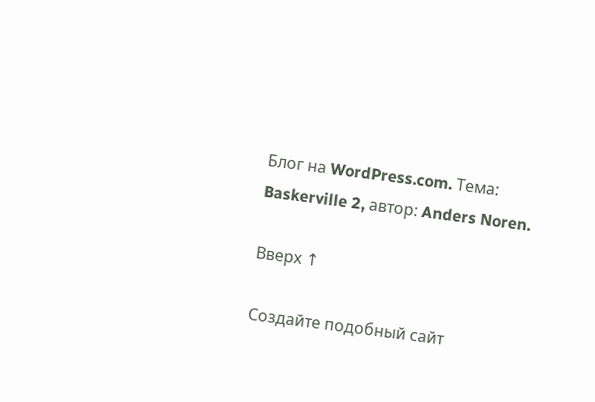Блог на WordPress.com. Тема: Baskerville 2, автор: Anders Noren.

Вверх ↑

Создайте подобный сайт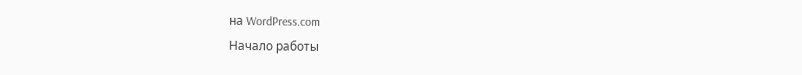на WordPress.com
Начало работы